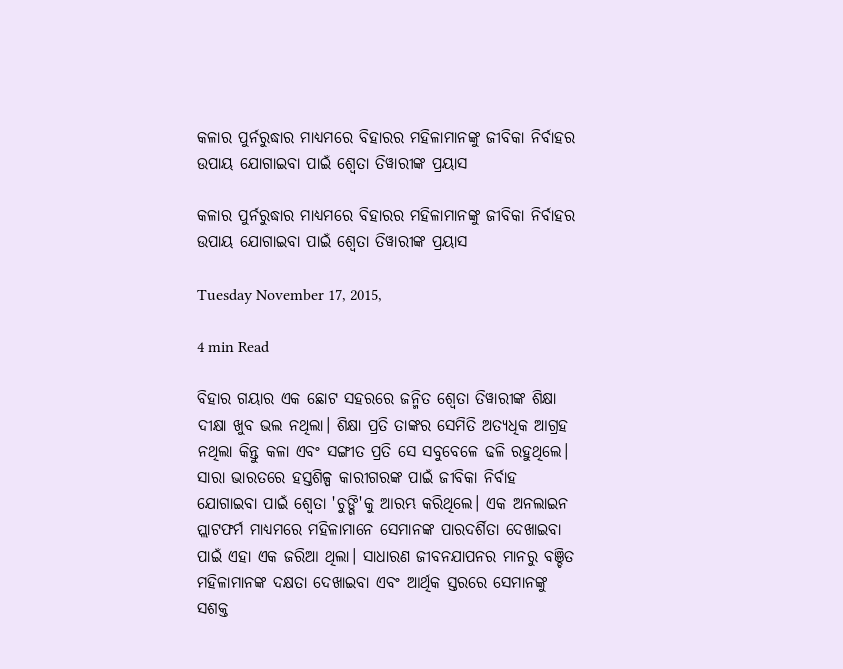କଳାର ପୁର୍ନରୁଦ୍ଧାର ମାଧ୍ୟମରେ ବିହାରର ମହିଳାମାନଙ୍କୁ ଜୀବିକା ନିର୍ବାହର ଉପାୟ ଯୋଗାଇବା ପାଇଁ ଶ୍ଵେତା ତିୱାରୀଙ୍କ ପ୍ରୟାସ

କଳାର ପୁର୍ନରୁଦ୍ଧାର ମାଧ୍ୟମରେ ବିହାରର ମହିଳାମାନଙ୍କୁ ଜୀବିକା ନିର୍ବାହର ଉପାୟ ଯୋଗାଇବା ପାଇଁ ଶ୍ଵେତା ତିୱାରୀଙ୍କ ପ୍ରୟାସ

Tuesday November 17, 2015,

4 min Read

ବିହାର ଗୟାର ଏକ ଛୋଟ ସହରରେ ଜନ୍ମିତ ଶ୍ଵେତା ତିୱାରୀଙ୍କ ଶିକ୍ଷା ଦୀକ୍ଷା ଖୁବ ଭଲ ନଥିଲା। ଶିକ୍ଷା ପ୍ରତି ତାଙ୍କର ସେମିତି ଅତ୍ୟଧିକ ଆଗ୍ରହ ନଥିଲା କିନ୍ତୁ କଳା ଏବଂ ସଙ୍ଗୀତ ପ୍ରତି ସେ ସବୁବେଳେ ଢଳି ରହୁଥିଲେ। ସାରା ଭାରତରେ ହସ୍ତଶିଳ୍ପ କାରୀଗରଙ୍କ ପାଇଁ ଜୀବିକା ନିର୍ବାହ ଯୋଗାଇବା ପାଇଁ ଶ୍ଵେତା 'ଚୁଙ୍ଗି'କୁ ଆରମ୍ଭ କରିଥିଲେ। ଏକ ଅନଲାଇନ ପ୍ଲାଟଫର୍ମ ମାଧ୍ୟମରେ ମହିଳାମାନେ ସେମାନଙ୍କ ପାରଦର୍ଶିତା ଦେଖାଇବା ପାଇଁ ଏହା ଏକ ଜରିଆ ଥିଲା। ସାଧାରଣ ଜୀବନଯାପନର ମାନରୁ ବଞ୍ଚିତ ମହିଳାମାନଙ୍କ ଦକ୍ଷତା ଦେଖାଇବା ଏବଂ ଆର୍ଥିକ ସ୍ତରରେ ସେମାନଙ୍କୁ ସଶକ୍ତ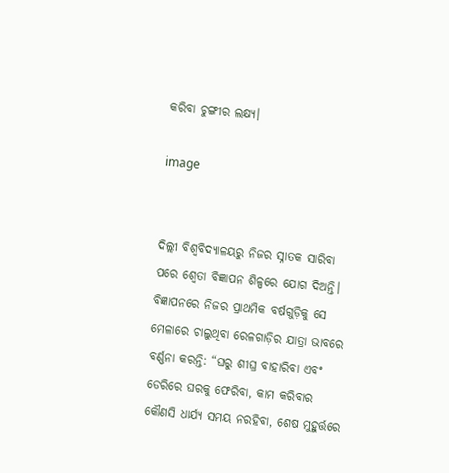କରିବା ଚୁଙ୍ଗୀର ଲକ୍ଷ୍ୟ।

image


ଦିଲ୍ଲୀ ବିଶ୍ଵବିଦ୍ୟାଳୟରୁ ନିଜର ସ୍ନାତକ ସାରିବା ପରେ ଶ୍ଵେତା ବିଜ୍ଞାପନ ଶିଳ୍ପରେ ଯୋଗ ଦିଅନ୍ତି। ବିଜ୍ଞାପନରେ ନିଜର ପ୍ରାଥମିକ ବର୍ଷଗୁଡ଼ିକୁ ସେ ମେଳାରେ ଚାଲୁଥିବା ରେଳଗାଡ଼ିର ଯାତ୍ରା ଭାବରେ ବର୍ଣ୍ଣନା କରନ୍ତି: “ଘରୁ ଶୀଘ୍ର ବାହାରିବା ଏବଂ ଡେରିରେ ଘରକୁ ଫେରିବା, କାମ କରିବାର କୌଣସି ଧାର୍ଯ୍ୟ ସମୟ ନରହିବା, ଶେଷ ମୁହୁର୍ତ୍ତରେ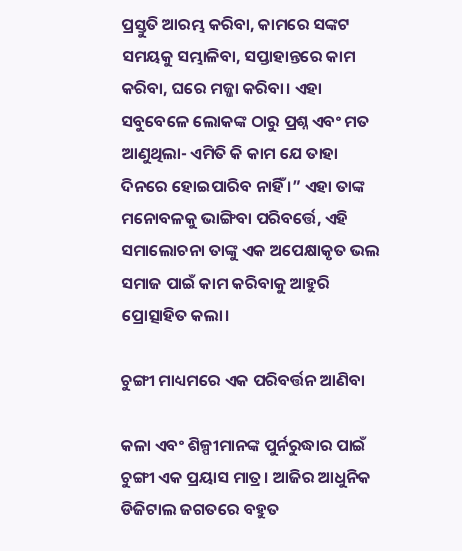ପ୍ରସ୍ତୁତି ଆରମ୍ଭ କରିବା, କାମରେ ସଙ୍କଟ ସମୟକୁ ସମ୍ଭାଳିବା, ସପ୍ତାହାନ୍ତରେ କାମ କରିବା, ଘରେ ମଜ୍ଜା କରିବା। ଏହା ସବୁବେଳେ ଲୋକଙ୍କ ଠାରୁ ପ୍ରଶ୍ନ ଏବଂ ମତ ଆଣୁଥିଲା- ଏମିତି କି କାମ ଯେ ତାହା ଦିନରେ ହୋଇପାରିବ ନାହିଁ ।” ଏହା ତାଙ୍କ ମନୋବଳକୁ ଭାଙ୍ଗିବା ପରିବର୍ତ୍ତେ, ଏହି ସମାଲୋଚନା ତାଙ୍କୁ ଏକ ଅପେକ୍ଷାକୃତ ଭଲ ସମାଜ ପାଇଁ କାମ କରିବାକୁ ଆହୁରି ପ୍ରୋତ୍ସାହିତ କଲା।

ଚୁଙ୍ଗୀ ମାଧ୍ୟମରେ ଏକ ପରିବର୍ତ୍ତନ ଆଣିବା

କଳା ଏବଂ ଶିଳ୍ପୀମାନଙ୍କ ପୁର୍ନରୁଦ୍ଧାର ପାଇଁ ଚୁଙ୍ଗୀ ଏକ ପ୍ରୟାସ ମାତ୍ର। ଆଜିର ଆଧୁନିକ ଡିଜିଟାଲ ଜଗତରେ ବହୁତ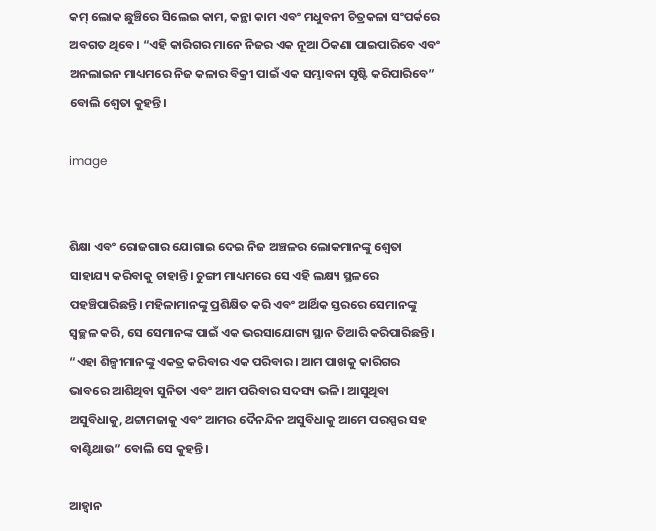କମ୍ ଲୋକ ଛୁଞ୍ଚିରେ ସିଲେଇ କାମ, କନ୍ଥା କାମ ଏବଂ ମଧୁବନୀ ଚିତ୍ରକଳା ସଂପର୍କରେ ଅବଗତ ଥିବେ। “ଏହି କାରିଗର ମାନେ ନିଜର ଏକ ନୂଆ ଠିକଣା ପାଇପାରିବେ ଏବଂ ଅନଲାଇନ ମାଧ୍ୟମରେ ନିଜ କଳାର ବିକ୍ରୀ ପାଇଁ ଏକ ସମ୍ଭାବନା ସୃଷ୍ଟି କରିପାରିବେ” ବୋଲି ଶ୍ଵେତା କୁହନ୍ତି।

image


ଶିକ୍ଷା ଏବଂ ରୋଜଗାର ଯୋଗାଇ ଦେଇ ନିଜ ଅଞ୍ଚଳର ଲୋକମାନଙ୍କୁ ଶ୍ଵେତା ସାହାଯ୍ୟ କରିବାକୁ ଚାହାନ୍ତି। ଚୁଙ୍ଗୀ ମାଧ୍ୟମରେ ସେ ଏହି ଲକ୍ଷ୍ୟ ସ୍ଥଳରେ ପହଞ୍ଚିପାରିଛନ୍ତି। ମହିଳାମାନଙ୍କୁ ପ୍ରଶିକ୍ଷିତ କରି ଏବଂ ଆର୍ଥିକ ସ୍ତରରେ ସେମାନଙ୍କୁ ସ୍ଵଚ୍ଛଳ କରି, ସେ ସେମାନଙ୍କ ପାଇଁ ଏକ ଭରସାଯୋଗ୍ୟ ସ୍ଥାନ ତିଆରି କରିପାରିଛନ୍ତି। “ଏହା ଶିଳ୍ପୀମାନଙ୍କୁ ଏକତ୍ର କରିବାର ଏକ ପରିବାର। ଆମ ପାଖକୁ କାରିଗର ଭାବରେ ଆଶିଥିବା ସୁନିତା ଏବଂ ଆମ ପରିବାର ସଦସ୍ୟ ଭଳି। ଆସୁଥିବା ଅସୁବିଧାକୁ, ଥଟ୍ଟାମଜାକୁ ଏବଂ ଆମର ଦୈନନ୍ଦିନ ଅସୁବିଧାକୁ ଆମେ ପରସ୍ପର ସହ ବାଣ୍ଟିଥାଉ” ବୋଲି ସେ କୁହନ୍ତି।

ଆହ୍ଵାନ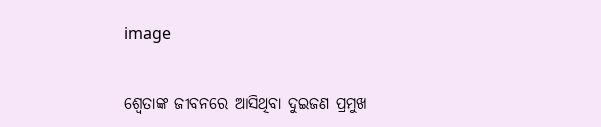image


ଶ୍ଵେତାଙ୍କ ଜୀବନରେ ଆସିଥିବା ଦୁଇଜଣ ପ୍ରମୁଖ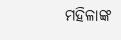ମହିଳାଙ୍କ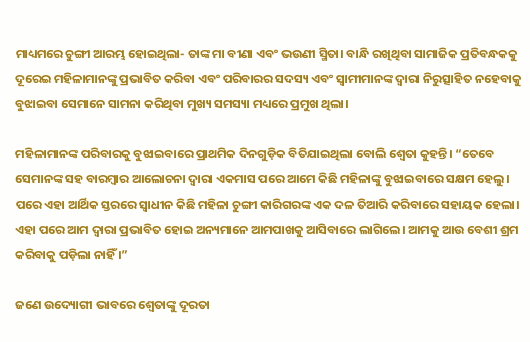ମାଧ୍ୟମରେ ଚୁଙ୍ଗୀ ଆରମ୍ଭ ହୋଇଥିଲା- ତାଙ୍କ ମା ବୀଣା ଏବଂ ଭଉଣୀ ସ୍ମିତା। ବାନ୍ଧି ରଖିଥିବା ସାମାଜିକ ପ୍ରତିବନ୍ଧକକୁ ଦୂରେଇ ମହିଳାମାନଙ୍କୁ ପ୍ରଭାବିତ କରିବା ଏବଂ ପରିବାରର ସଦସ୍ୟ ଏବଂ ସ୍ଵାମୀମାନଙ୍କ ଦ୍ଵାରା ନିରୁତ୍ସାହିତ ନହେବାକୁ ବୁଝାଇବା ସେମାନେ ସାମନା କରିଥିବା ମୁଖ୍ୟ ସମସ୍ୟା ମଧ୍ୟରେ ପ୍ରମୁଖ ଥିଲା।

ମହିଳାମାନଙ୍କ ପରିବାରକୁ ବୁଝାଇବାରେ ପ୍ରାଥମିକ ଦିନଗୁଡ଼ିକ ବିତିଯାଇଥିଲା ବୋଲି ଶ୍ଵେତା କୁହନ୍ତି। “ତେବେ ସେମାନଙ୍କ ସହ ବାରମ୍ବାର ଆଲୋଚନା ଦ୍ଵାରା ଏକମାସ ପରେ ଆମେ କିଛି ମହିଳାଙ୍କୁ ବୁଝାଇବାରେ ସକ୍ଷମ ହେଲୁ। ପରେ ଏହା ଆର୍ଥିକ ସ୍ତରରେ ସ୍ଵାଧୀନ କିଛି ମହିଳା ଚୁଙ୍ଗୀ କାରିଗରଙ୍କ ଏକ ଦଳ ତିଆରି କରିବାରେ ସହାୟକ ହେଲା। ଏହା ପରେ ଆମ ଦ୍ଵାରା ପ୍ରଭାବିତ ହୋଇ ଅନ୍ୟମାନେ ଆମପାଖକୁ ଆସିବାରେ ଲାଗିଲେ। ଆମକୁ ଆଉ ବେଶୀ ଶ୍ରମ କରିବାକୁ ପଡ଼ିଲା ନାହିଁ ।”

ଜଣେ ଉଦ୍ୟୋଗୀ ଭାବରେ ଶ୍ଵେତାଙ୍କୁ ଦୂରତା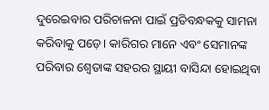ଦୁରେଇବାର ପରିଚାଳନା ପାଇଁ ପ୍ରତିବନ୍ଧକକୁ ସାମନା କରିବାକୁ ପଡ଼େ। କାରିଗର ମାନେ ଏବଂ ସେମାନଙ୍କ ପରିବାର ଶ୍ଵେତାଙ୍କ ସହରର ସ୍ଥାୟୀ ବାସିନ୍ଦା ହୋଇଥିବା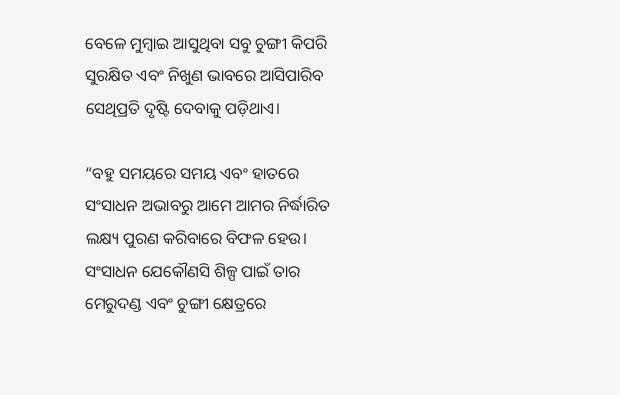ବେଳେ ମୁମ୍ବାଇ ଆସୁଥିବା ସବୁ ଚୁଙ୍ଗୀ କିପରି ସୁରକ୍ଷିତ ଏବଂ ନିଖୁଣ ଭାବରେ ଆସିପାରିବ ସେଥିପ୍ରତି ଦୃଷ୍ଟି ଦେବାକୁ ପଡ଼ିଥାଏ।

“ବହୁ ସମୟରେ ସମୟ ଏବଂ ହାତରେ ସଂସାଧନ ଅଭାବରୁ ଆମେ ଆମର ନିର୍ଦ୍ଧାରିତ ଲକ୍ଷ୍ୟ ପୁରଣ କରିବାରେ ବିଫଳ ହେଉ। ସଂସାଧନ ଯେକୌଣସି ଶିଳ୍ପ ପାଇଁ ତାର ମେରୁଦଣ୍ଡ ଏବଂ ଚୁଙ୍ଗୀ କ୍ଷେତ୍ରରେ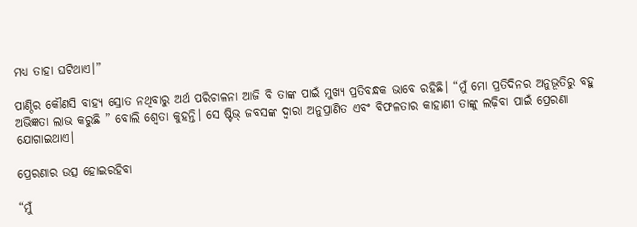ମଧ୍ୟ ତାହା ଘଟିଥାଏ।”

ପାଣ୍ଠିର କୌଣସି ବାହ୍ୟ ସ୍ରୋତ ନଥିବାରୁ ଅର୍ଥ ପରିଚାଳନା ଆଜି ବି ତାଙ୍କ ପାଇଁ ମୁଖ୍ୟ ପ୍ରତିବନ୍ଧକ ଭାବେ ରହିଛି। “ମୁଁ ମୋ ପ୍ରତିଦିନର ଅନୁଭୂତିରୁ ବହୁ ଅଭିଜ୍ଞତା ଲାଭ କରୁଛି ” ବୋଲି ଶ୍ଵେତା କୁହନ୍ତି। ସେ ଷ୍ଟିଭ୍ ଜବସଙ୍କ ଦ୍ଵାରା ଅନୁପ୍ରାଣିତ ଏବଂ ବିଫଳତାର କାହାଣୀ ତାଙ୍କୁ ଲଢ଼ିବା ପାଇଁ ପ୍ରେରଣା ଯୋଗାଇଥାଏ।

ପ୍ରେରଣାର ଉତ୍ସ ହୋଇରହିବା

“ମୁଁ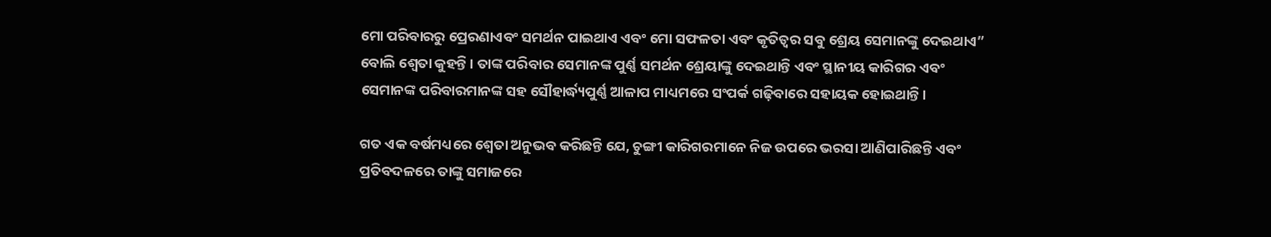ମୋ ପରିବାରରୁ ପ୍ରେରଣାଏବଂ ସମର୍ଥନ ପାଇଥାଏ ଏବଂ ମୋ ସଫଳତା ଏବଂ କୃତିତ୍ଵର ସବୁ ଶ୍ରେୟ ସେମାନଙ୍କୁ ଦେଇଥାଏ” ବୋଲି ଶ୍ଵେତା କୁହନ୍ତି। ତାଙ୍କ ପରିବାର ସେମାନଙ୍କ ପୁର୍ଣ୍ଣ ସମର୍ଥନ ଶ୍ରେୟାଙ୍କୁ ଦେଇଥାନ୍ତି ଏବଂ ସ୍ଥାନୀୟ କାରିଗର ଏବଂ ସେମାନଙ୍କ ପରିବାରମାନଙ୍କ ସହ ସୌହାର୍ଦ୍ଧ୍ୟପୁର୍ଣ୍ଣ ଆଳାପ ମାଧ୍ୟମରେ ସଂପର୍କ ଗଢ଼ିବାରେ ସହାୟକ ହୋଇଥାନ୍ତି।

ଗତ ଏକ ବର୍ଷମଧ୍ୟରେ ଶ୍ଵେତା ଅନୁଭବ କରିଛନ୍ତି ଯେ, ଚୁଙ୍ଗୀ କାରିଗରମାନେ ନିଜ ଉପରେ ଭରସା ଆଣିପାରିଛନ୍ତି ଏବଂ ପ୍ରତିବଦଳରେ ତାଙ୍କୁ ସମାଜରେ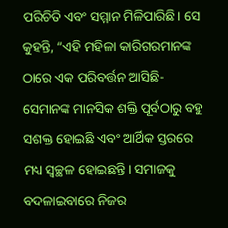ପରିଚିତି ଏବଂ ସମ୍ମାନ ମିଳିପାରିଛି। ସେ କୁହନ୍ତି, “ଏହି ମହିଳା କାରିଗରମାନଙ୍କ ଠାରେ ଏକ ପରିବର୍ତ୍ତନ ଆସିଛି- ସେମାନଙ୍କ ମାନସିକ ଶକ୍ତି ପୂର୍ବଠାରୁ ବହୁ ସଶକ୍ତ ହୋଇଛି ଏବଂ ଆର୍ଥିକ ସ୍ତରରେ ମଧ୍ୟ ସ୍ଵଚ୍ଛଳ ହୋଇଛନ୍ତି। ସମାଜକୁ ବଦଳାଇବାରେ ନିଜର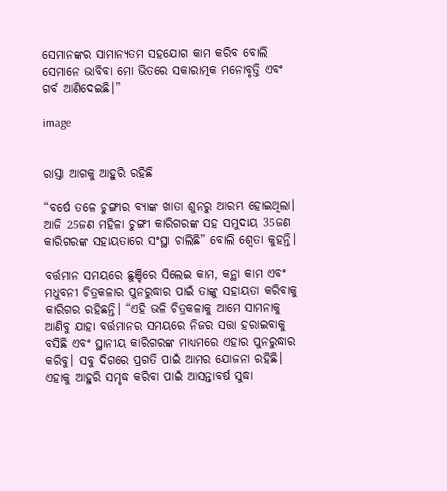ସେମାନଙ୍କର ସାମାନ୍ୟତମ ସହଯୋଗ କାମ କରିବ ବୋଲି ସେମାନେ ଭାବିବା ମୋ ଭିତରେ ସକାରାତ୍ମକ ମନୋବୃତ୍ତି ଏବଂ ଗର୍ବ ଆଣିଦେଇଛି।”

image


ରାସ୍ତା ଆଗକୁ ଆହୁରି ରହିଛି

“ବର୍ଷେ ତଳେ ଚୁଙ୍ଗୀର ବ୍ୟାଙ୍କ ଖାତା ଶୁନରୁ ଆରମ୍ଭ ହୋଇଥିଲା। ଆଜି 25ଜଣ ମହିଳା ଚୁଙ୍ଗୀ କାରିଗରଙ୍କ ସହ ସମୁଦାୟ 35ଜଣ କାରିଗରଙ୍କ ସହାୟତାରେ ସଂସ୍ଥା ଚାଲିଛି” ବୋଲି ଶ୍ଵେତା କୁହନ୍ତି।

ବର୍ତ୍ତମାନ ସମୟରେ ଛୁଞ୍ଚିରେ ସିଲେଇ କାମ, କନ୍ଥା କାମ ଏବଂ ମଧୁବନୀ ଚିତ୍ରକଳାର ପୁନରୁଦ୍ଧାର ପାଇଁ ତାଙ୍କୁ ସହାୟତା କରିବାକୁ କାରିଗର ରହିଛନ୍ତି। “ଏହି ଭଳି ଚିତ୍ରକଳାକୁ ଆମେ ସାମନାକୁ ଆଣିବୁ ଯାହା ବର୍ତ୍ତମାନର ସମୟରେ ନିଜର ସତ୍ତା ହରାଇବାକୁ ବସିଛି ଏବଂ ସ୍ଥାନୀୟ କାରିଗରଙ୍କ ମାଧ୍ୟମରେ ଏହାର ପୁନରୁଦ୍ଧାର କରିବୁ। ସବୁ ଦିଗରେ ପ୍ରଗତି ପାଇଁ ଆମର ଯୋଜନା ରହିଛି। ଏହାକୁ ଆହୁରି ସମୃଦ୍ଧ କରିବା ପାଇଁ ଆସନ୍ତାବର୍ଷ ସୁଦ୍ଧା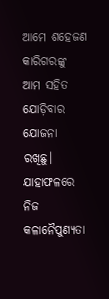ଆମେ ଶହେଜଣ କାରିଗରଙ୍କୁ ଆମ ସହିତ ଯୋଡ଼ିବାର ଯୋଜନା ରଖିଛୁ। ଯାହାଫଳରେ ନିଜ କଳାନୈପୁଣ୍ୟତା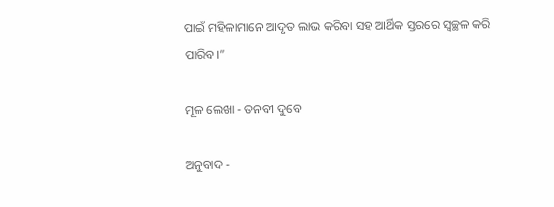ପାଇଁ ମହିଳାମାନେ ଆଦୃତ ଲାଭ କରିବା ସହ ଆର୍ଥିକ ସ୍ତରରେ ସ୍ଵଚ୍ଛଳ କରି ପାରିବ।”

ମୂଳ ଲେଖା - ତନବୀ ଦୁବେ

ଅନୁବାଦ -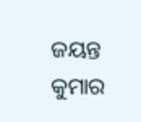ଜୟନ୍ତ କୁମାର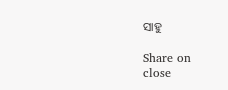ସାହୁ

Share on
close